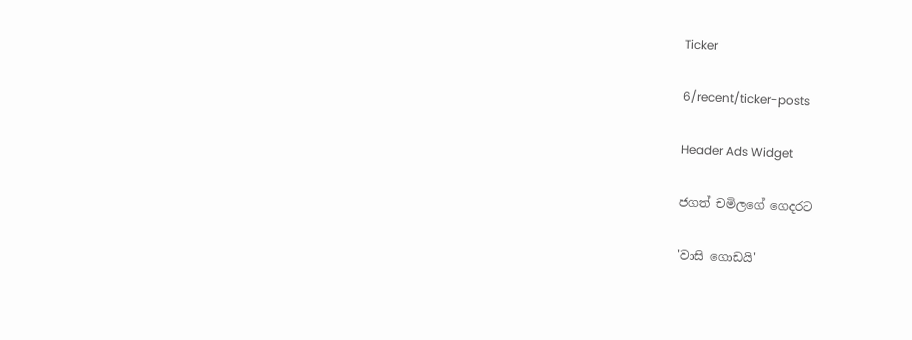Ticker

6/recent/ticker-posts

Header Ads Widget

ජගත් චමිලගේ ගෙදරට

'වාසි ගොඩයි'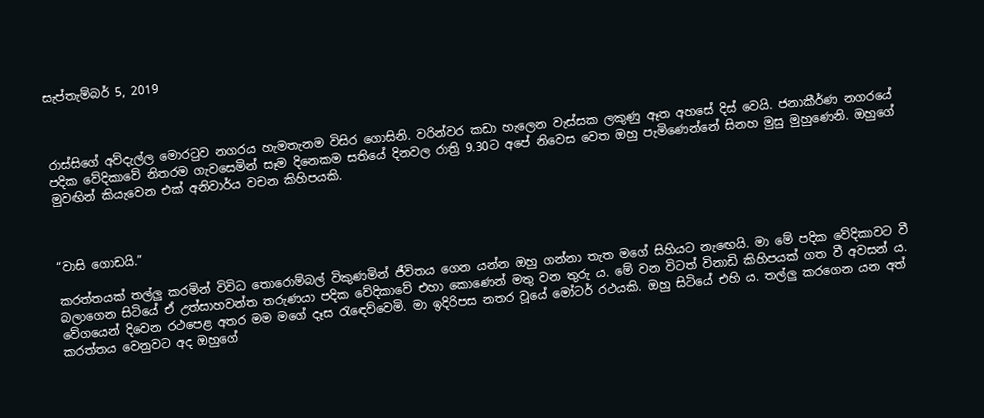සැප්තැම්බර් 5, 2019



රාස්සිගේ අව්දැල්ල මොරටුව නගරය හැමතැනම විසිර ගොසිනි. වරින්වර කඩා හැලෙන වැස්සක ලකුණු ඈත අහසේ දිස් වෙයි. ජනාකීර්ණ නගරයේ පදික වේදිකාවේ නිතරම ගැවසෙමින් සෑම දිනෙකම සතියේ දිනවල රාත්‍රි 9.30ට අපේ නිවෙස වෙත ඔහු පැමිණෙන්නේ සිනහ මුසු මුහුණෙනි. ඔහුගේ මුවඟින් කියැවෙන එක් අනිවාර්ය වචන කිහිපයකි.



“වාසි ගොඩයි.”

කරත්තයක් තල්ලු කරමින් විවිධ තොරොම්බල් විකුණමින් ජීවිතය ගෙන යන්න ඔහු ගන්නා තැත මගේ සිහියට නැඟෙයි. මා මේ පදික වේදිකාවට වී බලාගෙන සිටියේ ඒ උත්සාහවන්ත තරුණයා පදික වේදිකාවේ එහා කොණෙන් මතු වන තුරු ය. මේ වන විටත් විනාඩි කිහිපයක් ගත වී අවසන් ය. වේගයෙන් දිවෙන රථපෙළ අතර මම මගේ දෑස රැඳෙව්වෙමි. මා ඉදිරිපස නතර වූයේ මෝටර් රථයකි. ඔහු සිටියේ එහි ය. තල්ලු කරගෙන යන අත් කරත්තය වෙනුවට අද ඔහුගේ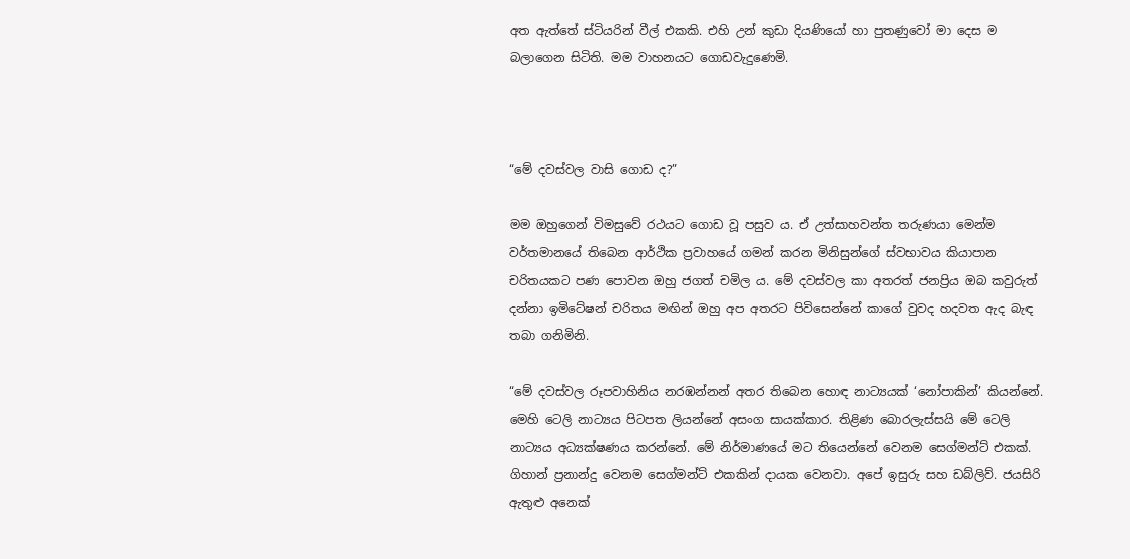අත ඇත්තේ ස්ටියරින් වීල් එකකි. එහි උන් කුඩා දියණියෝ හා පුතණුවෝ මා දෙස ම බලාගෙන සිටිති. මම වාහනයට ගොඩවැදුණෙමි.



“මේ දවස්වල වාසි ගොඩ ද?”

මම ඔහුගෙන් විමසුවේ රථයට ගොඩ වූ පසුව ය. ඒ උත්සාහවන්ත තරුණයා මෙන්ම වර්තමානයේ තිබෙන ආර්ථික ප්‍රවාහයේ ගමන් කරන මිනිසුන්ගේ ස්වභාවය කියාපාන චරිතයකට පණ පොවන ඔහු ජගත් චමිල ය. මේ දවස්වල කා අතරත් ජනප්‍රිය ඔබ කවුරුත් දන්නා ඉමිටේෂන් චරිතය මඟින් ඔහු අප අතරට පිවිසෙන්නේ කාගේ වුවද හදවත ඇද බැඳ තබා ගනිමිනි.

“මේ දවස්වල රූපවාහිනිය නරඹන්නන් අතර තිබෙන හොඳ නාට්‍යයක් ‘නෝපාකින්’ කියන්නේ. මෙහි ටෙලි නාට්‍යය පිටපත ලියන්නේ අසංග සායක්කාර. තිළිණ බොරලැස්සයි මේ ටෙලි නාට්‍යය අධ්‍යක්ෂණය කරන්නේ. මේ නිර්මාණයේ මට තියෙන්නේ වෙනම සෙග්මන්ට් එකක්. ගිහාන් ප්‍රනාන්දු වෙනම සෙග්මන්ට් එකකින් දායක වෙනවා. අපේ ඉසුරු සහ ඩබ්ලිව්. ජයසිරි ඇතුළු අනෙක්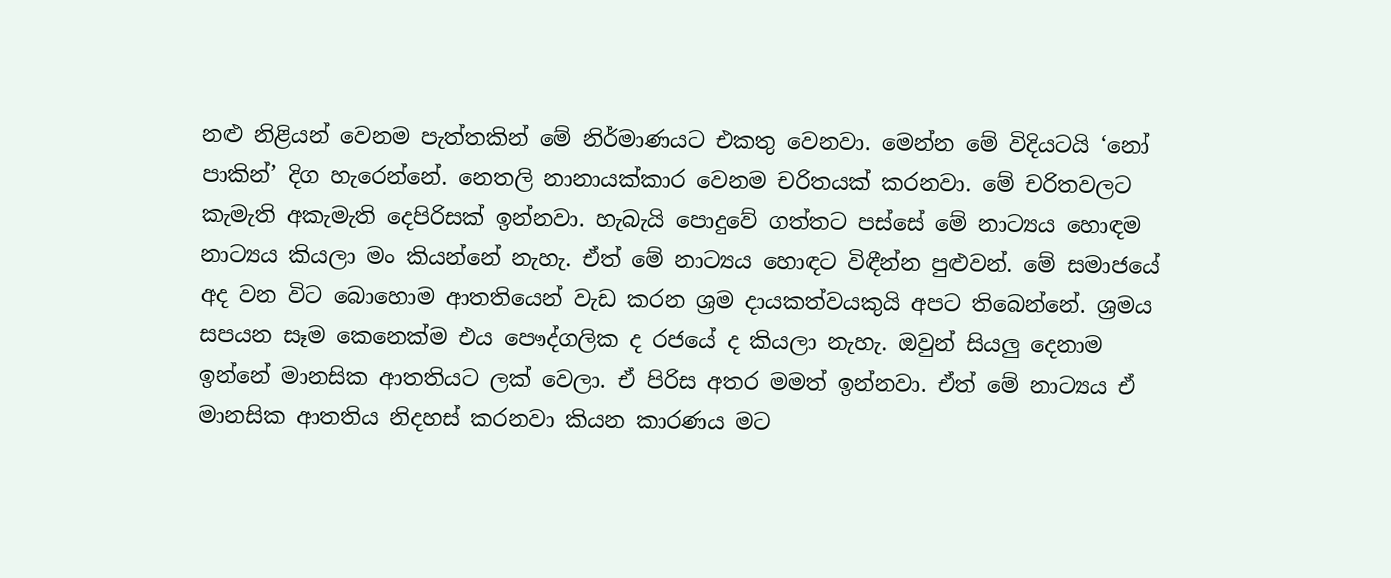නළු නිළියන් වෙනම පැත්තකින් මේ නිර්මාණයට එකතු වෙනවා. මෙන්න මේ විදියටයි ‘නෝ පාකින්’ දිග හැරෙන්නේ. නෙතලි නානායක්කාර වෙනම චරිතයක් කරනවා. මේ චරිතවලට කැමැති අකැමැති දෙපිරිසක් ඉන්නවා. හැබැයි පොදුවේ ගත්තට පස්සේ මේ නාට්‍යය හොඳම නාට්‍යය කියලා මං කියන්නේ නැහැ. ඒත් මේ නාට්‍යය හොඳට විඳීන්න පුළුවන්. මේ සමාජයේ අද වන විට බොහොම ආතතියෙන් වැඩ කරන ශ්‍රම දායකත්වයකුයි අපට තිබෙන්නේ. ශ්‍රමය සපයන සෑම කෙනෙක්ම එය පෞද්ගලික ද රජයේ ද කියලා නැහැ. ඔවුන් සියලු දෙනාම ඉන්නේ මානසික ආතතියට ලක් වෙලා. ඒ පිරිස අතර මමත් ඉන්නවා. ඒත් මේ නාට්‍යය ඒ මානසික ආතතිය නිදහස් කරනවා කියන කාරණය මට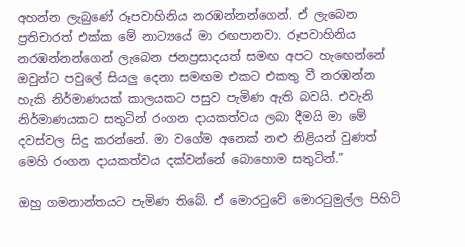අහන්න ලැබුණේ රූපවාහිනිය නරඹන්නන්ගෙන්. ඒ ලැබෙන ප්‍රතිචාරත් එක්ක මේ නාට්‍යයේ මා රඟපානවා. රූපවාහිනිය නරඹන්නන්ගෙන් ලැබෙන ජනප්‍රසාදයත් සමඟ අපට හැඟෙන්නේ ඔවුන්ට පවුලේ සියලු දෙනා සමඟම එකට එකතු වී නරඹන්න හැකි නිර්මාණයක් කාලයකට පසුව පැමිණ ඇති බවයි. එවැනි නිර්මාණයකට සතුටින් රංගන දායකත්වය ලබා දීමයි මා මේ දවස්වල සිදු කරන්නේ. මා වගේම අනෙක් නළු නිළියන් වුණත් මෙහි රංගන දායකත්වය දක්වන්නේ බොහොම සතුටින්.”

ඔහු ගමනාන්තයට පැමිණ තිබේ. ඒ මොරටුවේ මොරටුමුල්ල පිහිටි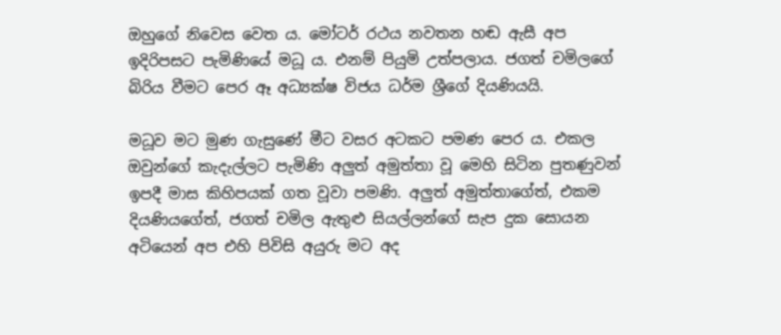ඔහුගේ නිවෙස වෙත ය. මෝටර් රථය නවතන හඬ ඇසී අප ඉදිරිපසට පැමිණියේ මධූ ය. එනම් පියුමි උත්පලාය. ජගත් චමිලගේ බිරිය වීමට පෙර ඈ අධ්‍යක්ෂ විජය ධර්ම ශ්‍රීගේ දියණියයි.

මධූව මට මුණ ගැසුණේ මීට වසර අටකට පමණ පෙර ය. එකල ඔවුන්ගේ කැදැල්ලට පැමිණි අලුත් අමුත්තා වූ මෙහි සිටින පුතණුවන් ඉපදී මාස කිහිපයක් ගත වූවා පමණි. අලුත් අමුත්තාගේත්, එකම දියණියගේත්, ජගත් චමිල ඇතුළු සියල්ලන්ගේ සැප දුක සොයන අටියෙන් අප එහි පිවිසි අයුරු මට අද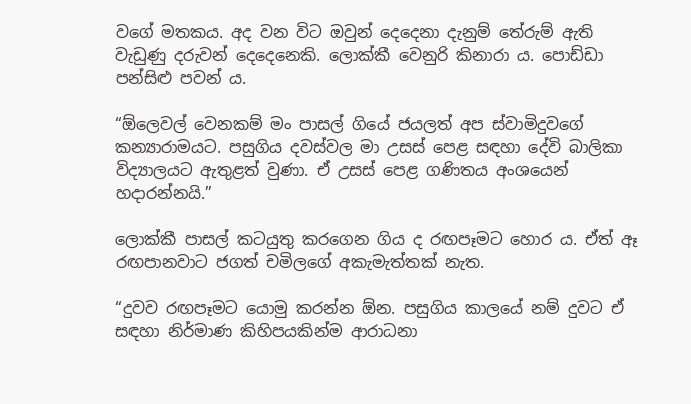වගේ මතකය. අද වන විට ඔවුන් දෙදෙනා දැනුම් තේරුම් ඇති වැඩුණු දරුවන් දෙදෙනෙකි. ලොක්කී වෙනුරි කිනාරා ය. පොඩ්ඩා පන්සිළු පවන් ය.

“ඕලෙවල් වෙනකම් මං පාසල් ගියේ ජයලත් අප ස්වාමිදුවගේ කන්‍යාරාමයට. පසුගිය දවස්වල මා උසස් පෙළ සඳහා දේවි බාලිකා විද්‍යාලයට ඇතුළත් වුණා. ඒ උසස් පෙළ ගණිතය අංශයෙන් හදාරන්නයි.”

ලොක්කී පාසල් කටයුතු කරගෙන ගිය ද රඟපෑමට හොර ය. ඒත් ඈ රඟපානවාට ජගත් චමිලගේ අකැමැත්තක් නැත.

“දුවව රඟපෑමට යොමු කරන්න ඕන. පසුගිය කාලයේ නම් දුවට ඒ සඳහා නිර්මාණ කිහිපයකින්ම ආරාධනා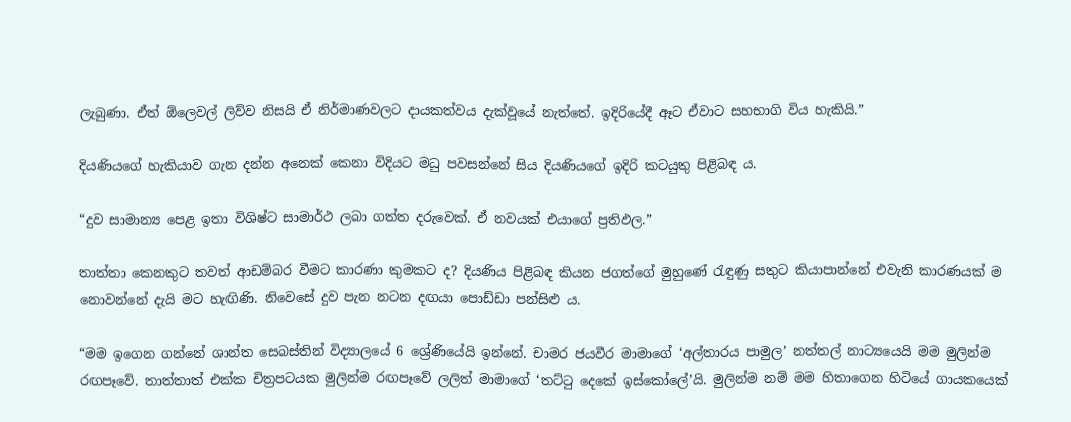ලැබුණා. ඒත් ඕලෙවල් ලිව්ව නිසයි ඒ නිර්මාණවලට දායකත්වය දැක්වූයේ නැත්තේ. ඉදිරියේදී ඈට ඒවාට සහභාගි විය හැකියි.”

දියණියගේ හැකියාව ගැන දන්න අනෙක් කෙනා විදියට මධු පවසන්නේ සිය දියණියගේ ඉදිරි කටයුතු පිළිබඳ ය.

“දුව සාමාන්‍ය පෙළ ඉතා විශිෂ්ට සාමාර්ථ ලබා ගත්ත දරුවෙක්. ඒ නවයක් එයාගේ ප්‍රතිඵල.”

තාත්තා කෙනකුට තවත් ආඩම්බර වීමට කාරණා කුමකට ද? දියණිය පිළිබඳ කියන ජගත්ගේ මුහුණේ රැඳුණු සතුට කියාපාන්නේ එවැනි කාරණයක් ම නොවන්නේ දැයි මට හැඟිණි. නිවෙසේ දුව පැන නටන දඟයා පොඩ්ඩා පන්සිළු ය.

“මම ඉගෙන ගන්නේ ශාන්ත සෙබස්තින් විද්‍යාලයේ 6 ශ්‍රේණියේයි ඉන්නේ. චාමර ජයවීර මාමාගේ ‘අල්තාරය පාමුල’ නත්තල් නාට්‍යයෙයි මම මුලින්ම රඟපෑවේ. තාත්තාත් එක්ක චිත්‍රපටයක මුලින්ම රඟපෑවේ ලලිත් මාමාගේ ‘තට්ටු දෙකේ ඉස්කෝලේ’යි. මුලින්ම නම් මම හිතාගෙන හිටියේ ගායකයෙක්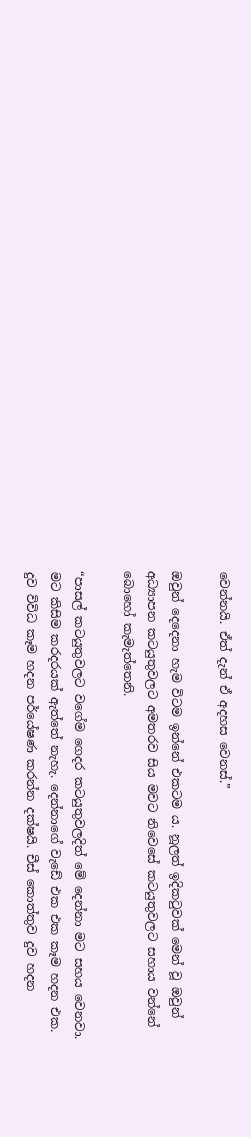වෙන්නයි. ඒත් දැන් ඒ අදහස වෙනස්.”

ඔවුන් දෙදෙනා හැම විටම ඉන්නේ එකටම ය. නූලත් ඉදිකටුවක් මෙන් වූ ඔවුන් අධ්‍යාපන කටයුතුවලට අමතරව සිය මවට නිවෙසේ කටයුතුවලට සහාය වන්නේ බොහෝ කැමැත්තෙනි.

“පාසල් කටයුතුවලට වගේම ගෙදර කටයුතුවලදිත් මේ දෙන්නා මට සහය වෙනවා. මට කිසිම කරදරයක් ඇත්තේ නැහැ. දෙන්නාගේ වැඩේ එක එක කෑම හදන එක. දුව විවිධ කෑම හදන පර්යේෂණ කරන්න දක්ෂයි. චීස් කොත්තුව දුව හදන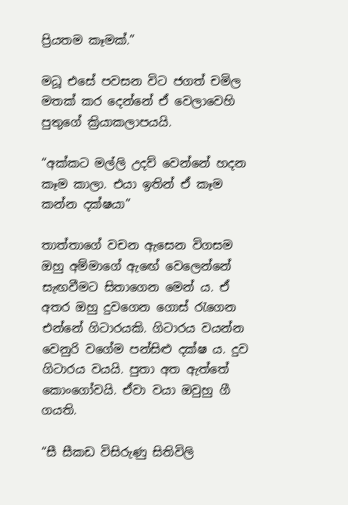ප්‍රියතම කෑමක්.”

මධූ එසේ පවසන විට ජගත් චමිල මතක් කර දෙන්නේ ඒ වෙලාවෙහි පුතුගේ ක්‍රියාකලාපයයි.

“අක්කට මල්ලි උදව් වෙන්නේ හදන කෑම කාලා. එයා ඉතින් ඒ කෑම කන්න දක්ෂයා”

තාත්තාගේ වචන ඇසෙන විගසම ඔහු අම්මාගේ ඇඟේ වෙලෙන්නේ සැඟවීමට සිතාගෙන මෙන් ය. ඒ අතර ඔහු දුවගෙන ගොස් රැගෙන එන්නේ ගිටාරයකි. ගිටාරය වයන්න වෙනුරි වගේම පන්සිළු දක්ෂ ය. දුව ගිටාරය වයයි. පුතා අත ඇත්තේ කොංගෝවයි. ඒවා වයා ඔවුහු ගී ගයති.

“සී සීකඩ විසිරුණු සිතිවිලි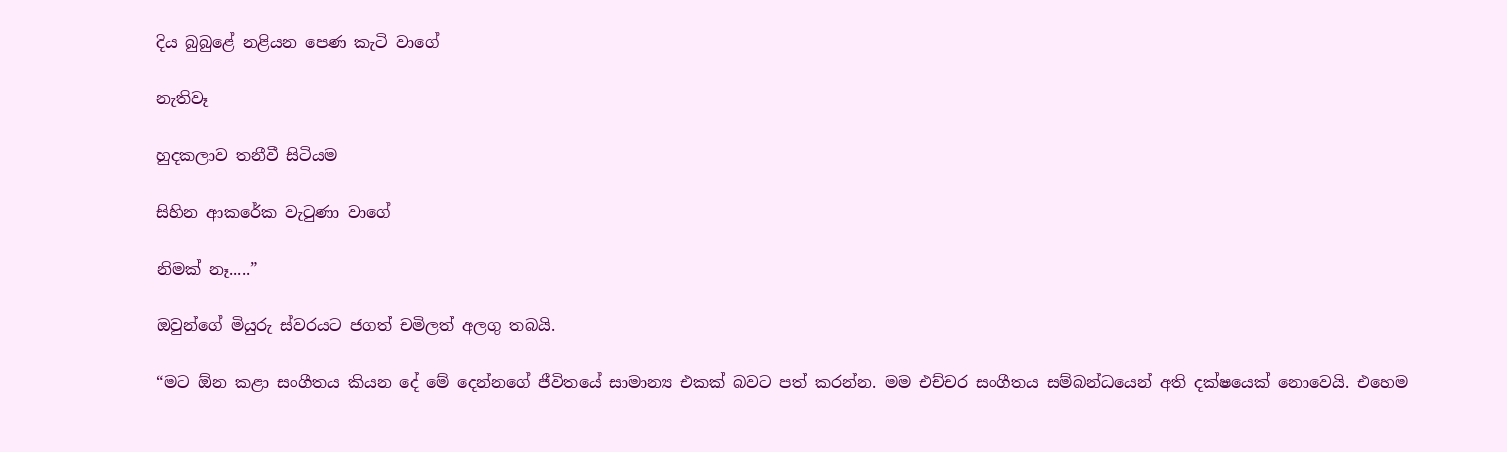දිය බුබුළේ නළියන පෙණ කැටි වාගේ

නැතිවෑ

හුදකලාව තනීවී සිටියම

සිහින ආකරේක වැටුණා වාගේ

නිමක් නෑ.....”

ඔවුන්ගේ මියුරු ස්වරයට ජගත් චමිලත් අලගු තබයි.

“මට ඕන කළා සංගීතය කියන දේ මේ දෙන්නගේ ජීවිතයේ සාමාන්‍ය එකක් බවට පත් කරන්න. මම එච්චර සංගීතය සම්බන්ධයෙන් අති දක්ෂයෙක් නොවෙයි. එහෙම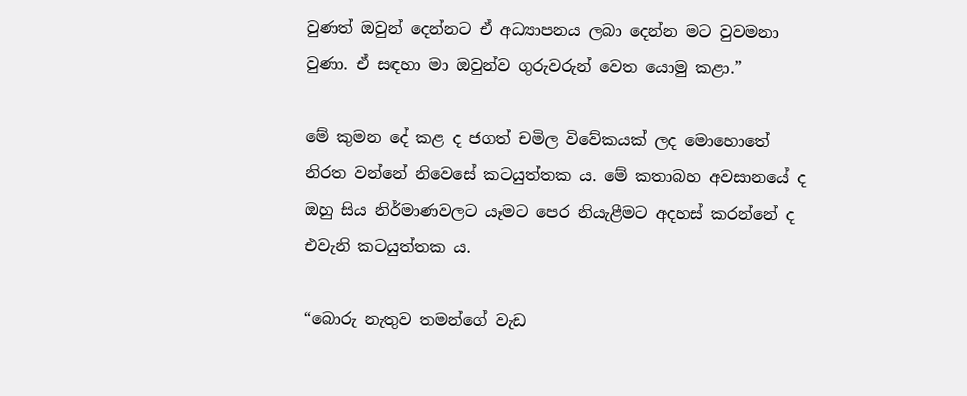වුණත් ඔවුන් දෙන්නට ඒ අධ්‍යාපනය ලබා දෙන්න මට වුවමනා වුණා. ඒ සඳහා මා ඔවුන්ව ගුරුවරුන් වෙත යොමු කළා.”

මේ කුමන දේ කළ ද ජගත් චමිල විවේකයක් ලද මොහොතේ නිරත වන්නේ නිවෙසේ කටයුත්තක ය. මේ කතාබහ අවසානයේ ද ඔහු සිය නිර්මාණවලට යෑමට පෙර නියැළීමට අදහස් කරන්නේ ද එවැනි කටයුත්තක ය.

“බොරු නැතුව තමන්ගේ වැඩ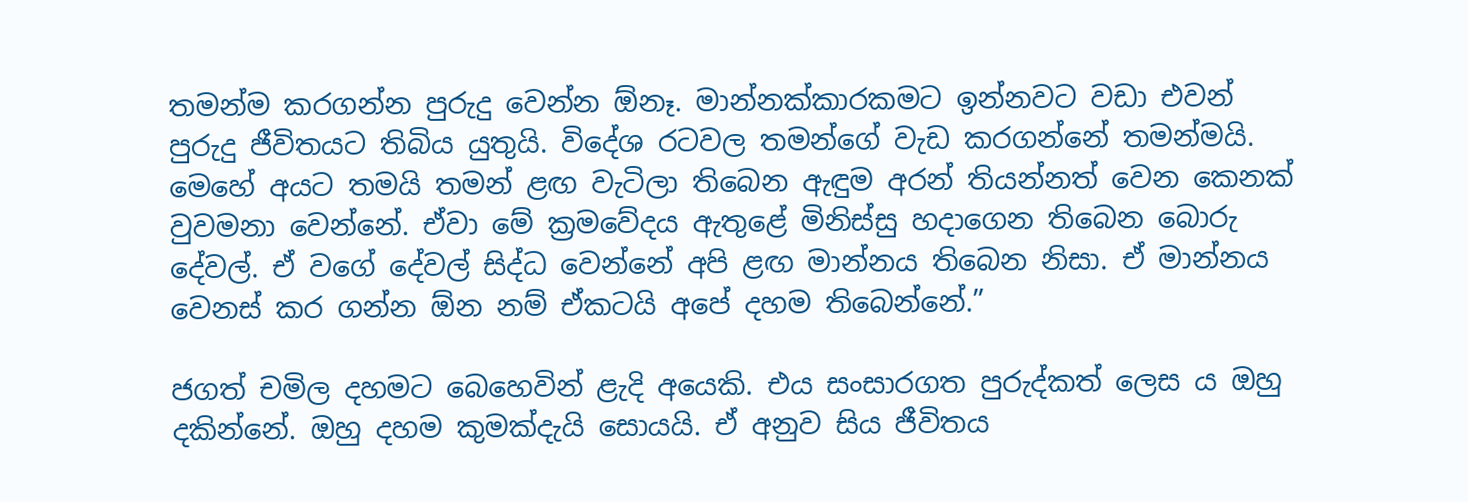තමන්ම කරගන්න පුරුදු වෙන්න ඕනෑ. මාන්නක්කාරකමට ඉන්නවට වඩා එවන් පුරුදු ජීවිතයට තිබිය යුතුයි. විදේශ රටවල තමන්ගේ වැඩ කරගන්නේ තමන්මයි. මෙහේ අයට තමයි තමන් ළඟ වැටිලා තිබෙන ඇඳුම අරන් තියන්නත් වෙන කෙනක් වුවමනා වෙන්නේ. ඒවා මේ ක්‍රමවේදය ඇතුළේ මිනිස්සු හදාගෙන තිබෙන බොරු දේවල්. ඒ වගේ දේවල් සිද්ධ වෙන්නේ අපි ළඟ මාන්නය තිබෙන නිසා. ඒ මාන්නය වෙනස් කර ගන්න ඕන නම් ඒකටයි අපේ දහම තිබෙන්නේ.”

ජගත් චමිල දහමට බෙහෙවින් ළැදි අයෙකි. එය සංසාරගත පුරුද්කත් ලෙස ය ඔහු දකින්නේ. ඔහු දහම කුමක්දැයි සොයයි. ඒ අනුව සිය ජීවිතය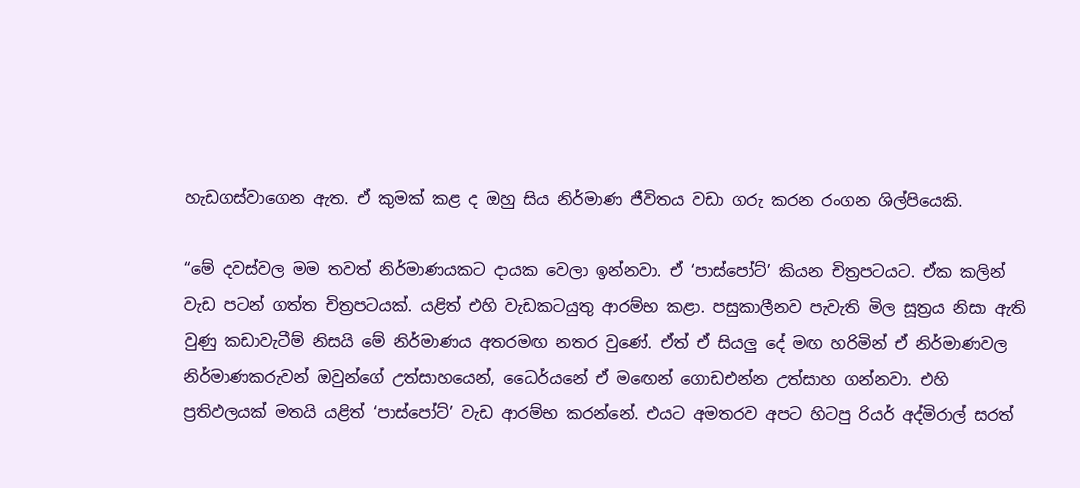හැඩගස්වාගෙන ඇත. ඒ කුමක් කළ ද ඔහු සිය නිර්මාණ ජීවිතය වඩා ගරු කරන රංගන ශිල්පියෙකි.

“මේ දවස්වල මම තවත් නිර්මාණයකට දායක වෙලා ඉන්නවා. ඒ ‘පාස්පෝට්’ කියන චිත්‍රපටයට. ඒක කලින් වැඩ පටන් ගත්ත චිත්‍රපටයක්. යළිත් එහි වැඩකටයුතු ආරම්භ කළා. පසුකාලීනව පැවැති මිල සූත්‍රය නිසා ඇති වුණු කඩාවැටීම් නිසයි මේ නිර්මාණය අතරමඟ නතර වුණේ. ඒත් ඒ සියලු දේ මඟ හරිමින් ඒ නිර්මාණවල නිර්මාණකරුවන් ඔවුන්ගේ උත්සාහයෙන්, ධෛර්යනේ ඒ මඟෙන් ගොඩඑන්න උත්සාහ ගන්නවා. එහි ප්‍රතිඵලයක් මතයි යළිත් ‘පාස්පෝට්’ වැඩ ආරම්භ කරන්නේ. එයට අමතරව අපට හිටපු රියර් අද්මිරාල් සරත්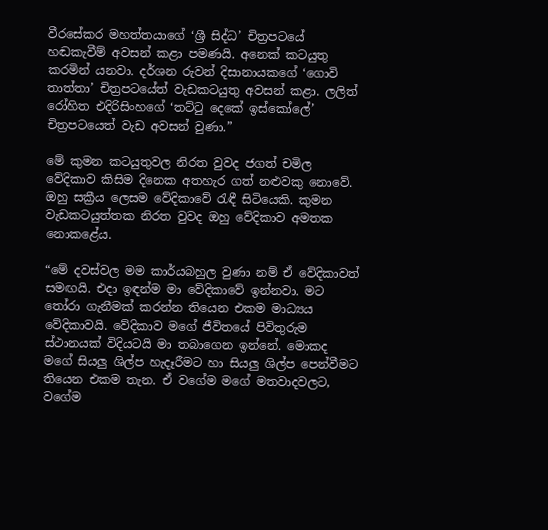වීරසේකර මහත්තයාගේ ‘ශ්‍රී සිද්ධ’ චිත්‍රපටයේ හඬකැවීම් අවසන් කළා පමණයි. අනෙක් කටයුතු කරමින් යනවා. දර්ශන රුවන් දිසානායකගේ ‘ගොවි තාත්තා’ චිත්‍රපටයේත් වැඩකටයුතු අවසන් කළා. ලලිත් රෝහිත එදිරිසිංහගේ ‘තට්ටු දෙකේ ඉස්කෝලේ’ චිත්‍රපටයෙත් වැඩ අවසන් වුණා.”

මේ කුමන කටයුතුවල නිරත වුවද ජගත් චමිල වේදිකාව කිසිම දිනෙක අතහැර ගත් නළුවකු නොවේ. ඔහු සක්‍රීය ලෙසම වේදිකාවේ රැඳී සිටියෙකි. කුමන වැඩකටයුත්තක නිරත වුවද ඔහු වේදිකාව අමතක නොකළේය.

“මේ දවස්වල මම කාර්යබහුල වුණා නම් ඒ වේදිකාවත් සමඟයි. එදා ඉඳන්ම මා වේදිකාවේ ඉන්නවා. මට තෝරා ගැනීමක් කරන්න තියෙන එකම මාධ්‍යය වේදිකාවයි. වේදිකාව මගේ ජීවිතයේ පිවිතුරුම ස්ථානයක් විදියටයි මා තබාගෙන ඉන්නේ. මොකද මගේ සියලු ශිල්ප හැදෑරීමට හා සියලු ශිල්ප පෙන්වීමට තියෙන එකම තැන. ඒ වගේම මගේ මතවාදවලට, වගේම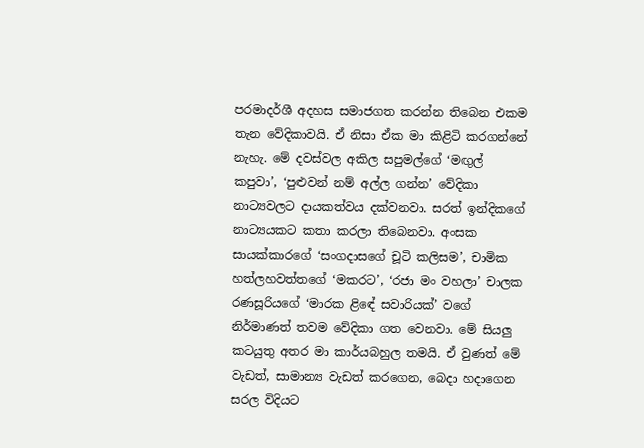පරමාදර්ශී අදහස සමාජගත කරන්න තිබෙන එකම තැන වේදිකාවයි. ඒ නිසා ඒක මා කිළිටි කරගන්නේ නැහැ. මේ දවස්වල අකිල සපුමල්ගේ ‘මඟුල් කපුවා’, ‘පුළුවන් නම් අල්ල ගන්න’ වේදිකා නාට්‍යවලට දායකත්වය දක්වනවා. සරත් ඉන්දිකගේ නාට්‍යයකට කතා කරලා තිබෙනවා. අංසක සායක්කාරගේ ‘සංගදාසගේ චූටි කලිසම’, චාමික හත්ලහවත්තගේ ‘මකරට’, ‘රජා මං වහලා’ චාලක රණසූරියගේ ‘මාරක ළිඳේ සවාරියක්’ වගේ නිර්මාණත් තවම වේදිකා ගත වෙනවා. මේ සියලු කටයුතු අතර මා කාර්යබහුල තමයි. ඒ වුණත් මේ වැඩත්, සාමාන්‍ය වැඩත් කරගෙන, බෙදා හදාගෙන සරල විදියට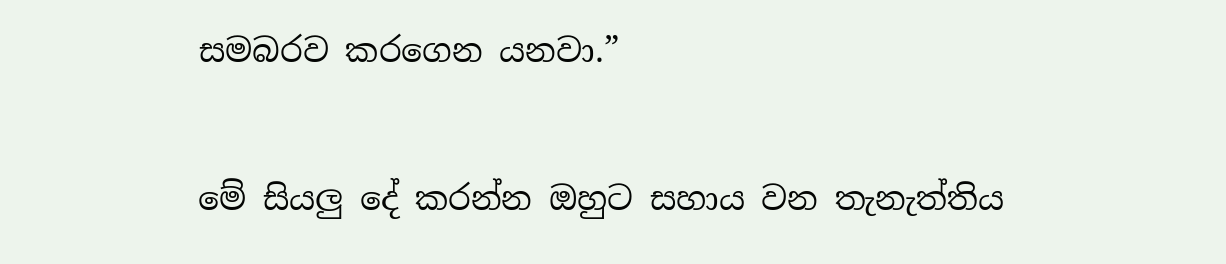සමබරව කරගෙන යනවා.”

මේ සියලු දේ කරන්න ඔහුට සහාය වන තැනැත්තිය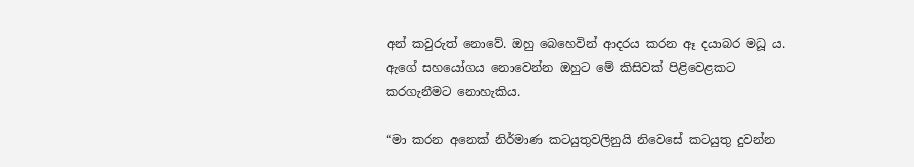අන් කවුරුත් නොවේ. ඔහු බෙහෙවින් ආදරය කරන ඈ දයාබර මධූ ය. ඇගේ සහයෝගය නොවෙන්න ඔහුට මේ කිසිවක් පිළිවෙළකට කරගැනීමට නොහැකිය.

“මා කරන අනෙක් නිර්මාණ කටයුතුවලිනුයි නිවෙසේ කටයුතු දුවන්න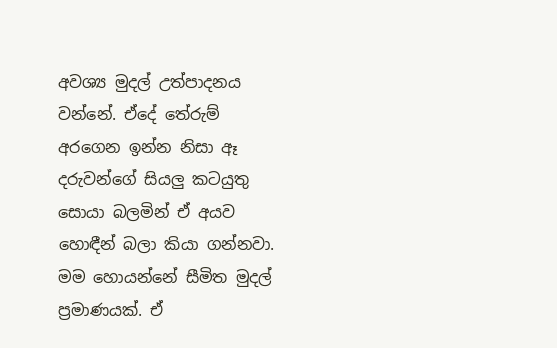අවශ්‍ය මුදල් උත්පාදනය වන්නේ. ඒදේ තේරුම් අරගෙන ඉන්න නිසා ඈ දරුවන්ගේ සියලු කටයුතු සොයා බලමින් ඒ අයව හොඳීන් බලා කියා ගන්නවා. මම හොයන්නේ සීමිත මුදල් ප්‍රමාණයක්. ඒ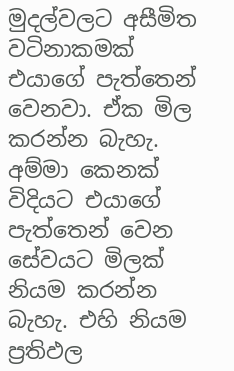මුදල්වලට අසීමිත වටිනාකමක් එයාගේ පැත්තෙන් වෙනවා. ඒක මිල කරන්න බැහැ. අම්මා කෙනක් විදියට එයාගේ පැත්තෙන් වෙන සේවයට මිලක් නියම කරන්න බැහැ. එහි නියම ප්‍රතිඵල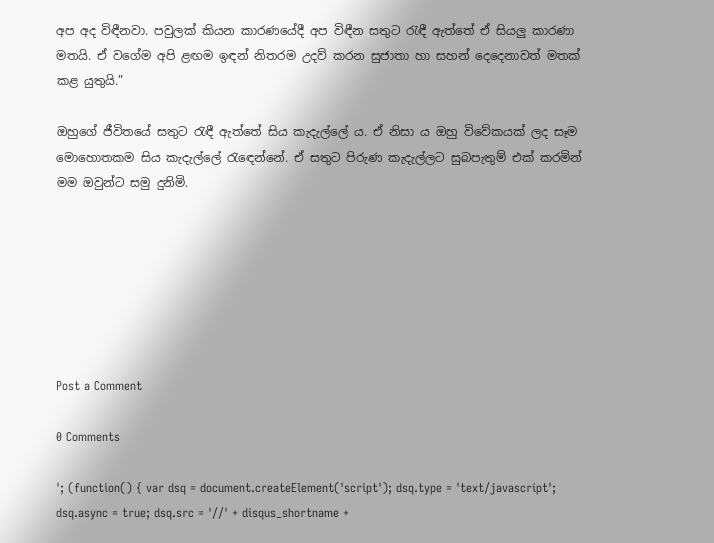අප අද විඳීනවා. පවුලක් කියන කාරණයේදී අප විඳීන සතුට රැඳී ඇත්තේ ඒ සියලු කාරණා මතයි. ඒ වගේම අපි ළඟම ඉඳන් නිතරම උදව් කරන සුජාතා හා සහන් දෙදෙනාවත් මතක් කළ යුතුයි.”

ඔහුගේ ජීවිතයේ සතුට රැඳී ඇත්තේ සිය කැදැල්ලේ ය. ඒ නිසා ය ඔහු විවේකයක් ලද සෑම මොහොතකම සිය කැදැල්ලේ රැඳෙන්නේ. ඒ සතුට පිරුණ කැදැල්ලට සුබපැතුම් එක් කරමින් මම ඔවුන්ට සමු දුනිමි.







Post a Comment

0 Comments

'; (function() { var dsq = document.createElement('script'); dsq.type = 'text/javascript'; dsq.async = true; dsq.src = '//' + disqus_shortname +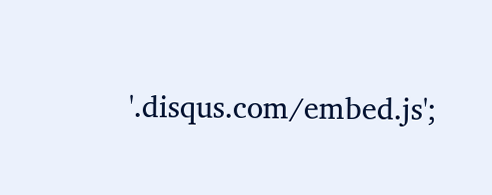'.disqus.com/embed.js';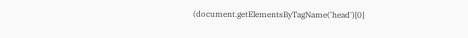(document.getElementsByTagName('head')[0]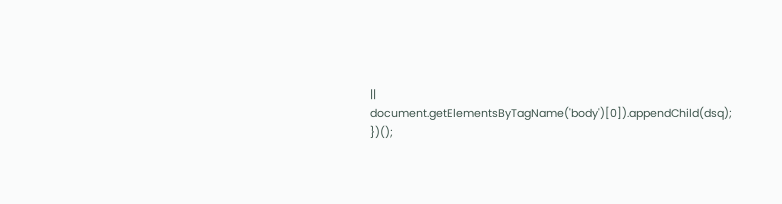|| document.getElementsByTagName('body')[0]).appendChild(dsq); })();